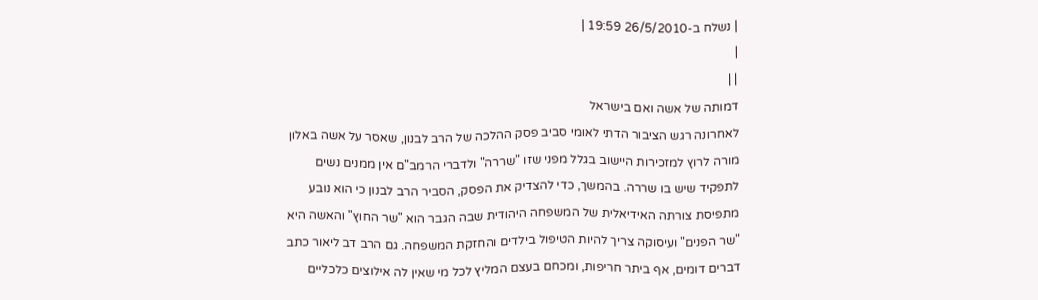| נשלח ב-26/5/2010 19:59 |
|
| |
דמותה של אשה ואם בישראל
לאחרונה רגש הציבור הדתי לאומי סביב פסק ההלכה של הרב לבנון, שאסר על אשה באלון מורה לרוץ למזכירות היישוב בגלל מפני שזו "שררה" ולדברי הרמב"ם אין ממנים נשים לתפקיד שיש בו שררה. בהמשך, כדי להצדיק את הפסק, הסביר הרב לבנון כי הוא נובע מתפיסת צורתה האידיאלית של המשפחה היהודית שבה הגבר הוא "שר החוץ" והאשה היא "שר הפנים" ועיסוקה צריך להיות הטיפול בילדים והחזקת המשפחה. גם הרב דב ליאור כתב דברים דומים, אף ביתר חריפות, ומכחם בעצם המליץ לכל מי שאין לה אילוצים כלכליים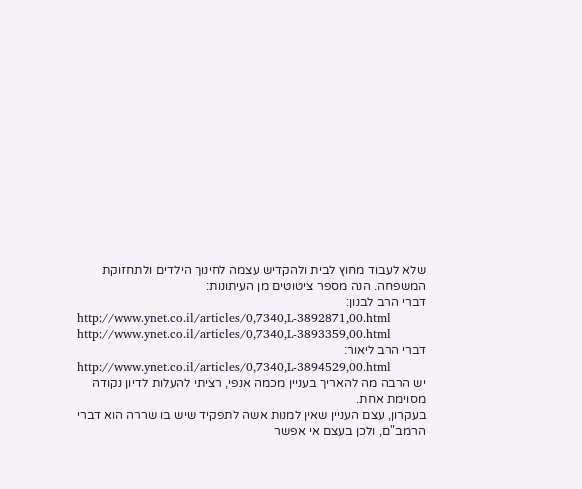שלא לעבוד מחוץ לבית ולהקדיש עצמה לחינוך הילדים ולתחזוקת המשפחה. הנה מספר ציטוטים מן העיתונות:
דברי הרב לבנון:
http://www.ynet.co.il/articles/0,7340,L-3892871,00.html
http://www.ynet.co.il/articles/0,7340,L-3893359,00.html
דברי הרב ליאור:
http://www.ynet.co.il/articles/0,7340,L-3894529,00.html
יש הרבה מה להאריך בעניין מכמה אנפי, רציתי להעלות לדיון נקודה מסוימת אחת.
בעקרון, עצם העניין שאין למנות אשה לתפקיד שיש בו שררה הוא דברי הרמב"ם, ולכן בעצם אי אפשר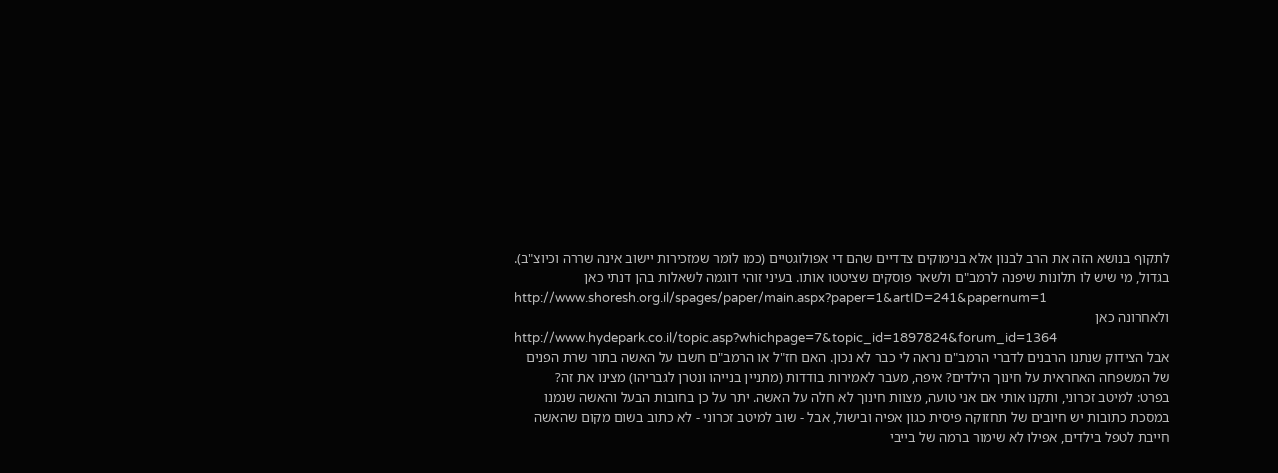לתקוף בנושא הזה את הרב לבנון אלא בנימוקים צדדיים שהם די אפולוגטיים (כמו לומר שמזכירות יישוב אינה שררה וכיוצ"ב). בגדול, מי שיש לו תלונות שיפנה לרמב"ם ולשאר פוסקים שציטטו אותו. בעיני זוהי דוגמה לשאלות בהן דנתי כאן
http://www.shoresh.org.il/spages/paper/main.aspx?paper=1&artID=241&papernum=1
ולאחרונה כאן
http://www.hydepark.co.il/topic.asp?whichpage=7&topic_id=1897824&forum_id=1364
אבל הצידוק שנתנו הרבנים לדברי הרמב"ם נראה לי כבר לא נכון. האם חז"ל או הרמב"ם חשבו על האשה בתור שרת הפנים של המשפחה האחראית על חינוך הילדים? איפה, מעבר לאמירות בודדות (מתניין בנייהו ונטרן לגבריהו) מצינו את זה?
בפרט: למיטב זכרוני, ותקנו אותי אם אני טועה, מצוות חינוך לא חלה על האשה. יתר על כן בחובות הבעל והאשה שנמנו במסכת כתובות יש חיובים של תחזוקה פיסית כגון אפיה ובישול, אבל - שוב למיטב זכרוני - לא כתוב בשום מקום שהאשה חייבת לטפל בילדים, אפילו לא שימור ברמה של בייבי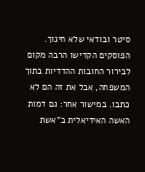סיטר ובודאי שלא חינוך. הפוסקים הקדישו הרבה מקום לבירור החובות ההדדיות בתוך המשפחה, אבל את זה הם לא כתבו. במישור אחר: גם דמות האשה האידיאלית ב"אשת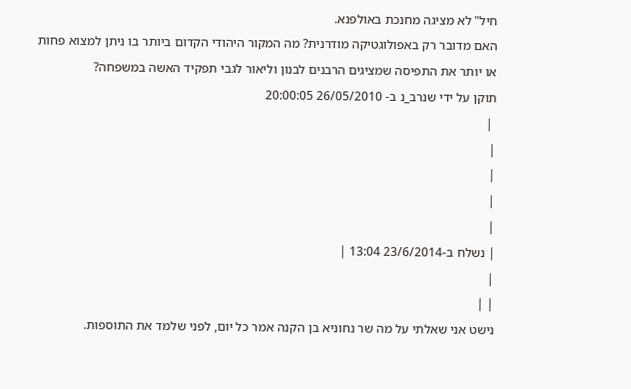חיל" לא מציגה מחנכת באולפנא.
האם מדובר רק באפולוגטיקה מודרנית? מה המקור היהודי הקדום ביותר בו ניתן למצוא פחות או יותר את התפיסה שמציגים הרבנים לבנון וליאור לגבי תפקיד האשה במשפחה?
תוקן על ידי שנרב_נ ב- 26/05/2010 20:00:05
 |
|
|
|
|
| נשלח ב-23/6/2014 13:04 |
|
| |
נישט אני שאלתי על מה שר נחוניא בן הקנה אמר כל יום, לפני שלמד את התוספות.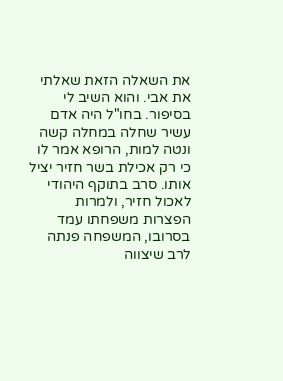את השאלה הזאת שאלתי את אבי. והוא השיב לי בסיפור. בחו"ל היה אדם עשיר שחלה במחלה קשה ונטה למות, הרופא אמר לו כי רק אכילת בשר חזיר יציל אותו. סרב בתוקף היהודי לאכול חזיר, ולמרות הפצרות משפחתו עמד בסרובו, המשפחה פנתה לרב שיצווה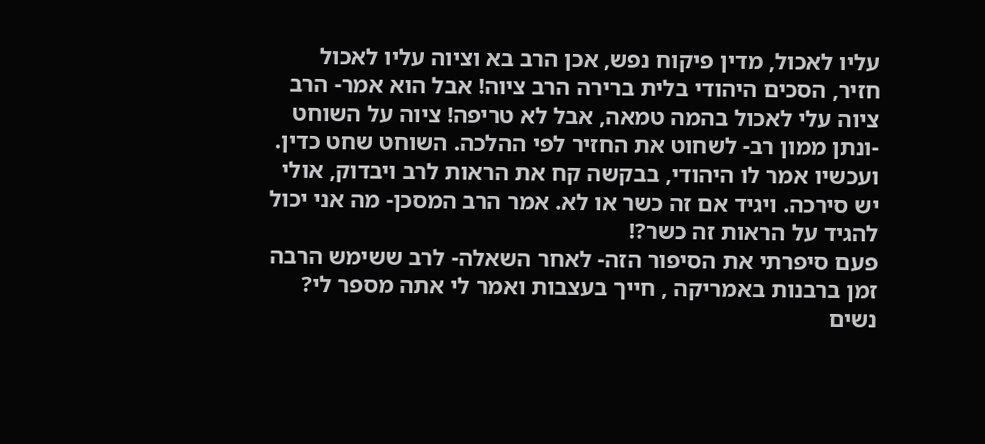עליו לאכול, מדין פיקוח נפש, אכן הרב בא וציוה עליו לאכול חזיר, הסכים היהודי בלית ברירה הרב ציוה! אבל הוא אמר- הרב ציוה עלי לאכול בהמה טמאה, אבל לא טריפה! ציוה על השוחט -ונתן ממון רב- לשחוט את החזיר לפי ההלכה. השוחט שחט כדין. ועכשיו אמר לו היהודי, בבקשה קח את הראות לרב ויבדוק, אולי יש סירכה. ויגיד אם זה כשר או לא. אמר הרב המסכן- מה אני יכול להגיד על הראות זה כשר?!
פעם סיפרתי את הסיפור הזה- לאחר השאלה- לרב ששימש הרבה זמן ברבנות באמריקה , חייך בעצבות ואמר לי אתה מספר לי? נשים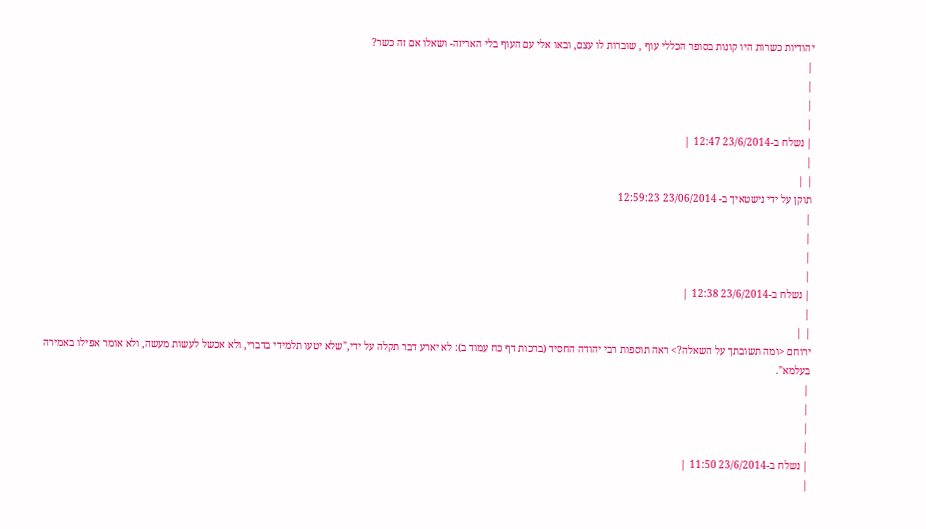יהודיות כשרות היו קונות בסופר הכללי עוף , שוברות לו עצם, ובאו אלי עם העוף בלי האריזה- ושאלו אם זה כשר?
|
|
|
|
| נשלח ב-23/6/2014 12:47 |
|
| |
תוקן על ידי נישטאיך ב- 23/06/2014 12:59:23
|
|
|
|
| נשלח ב-23/6/2014 12:38 |
|
| |
ירוחם <ומה תשובתך על השאלה?> ראה תוספות רבי יהודה החסיד (ברכות דף כח עמוד ב): לא יארע דבר תקלה על ידי,"שלא יטעו תלמידי בדברי, ולא אכשל לעשות מעשה, ולא אומר אפילו באמירה בעלמא".
|
|
|
|
| נשלח ב-23/6/2014 11:50 |
|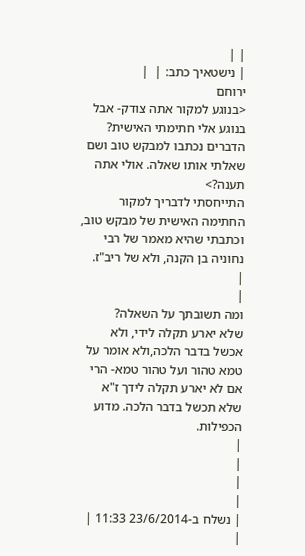| |
| נישטאיך כתב: |  |
ירוחם
<בנוגע למקור אתה צודק- אבל בנוגע אלי חתימתי האישית? הדברים נכתבו למבקש טוב ושם שאלתי אותו שאלה. אולי אתה תענה?>
התייחסתי לדבריך למקור החתימה האישית של מבקש טוב, וכתבתי שהיא מאמר של רבי נחוניה בן הקנה, ולא של ריב"ז.
|
|
ומה תשובתך על השאלה?
שלא יארע תקלה לידי, ולא אכשל בדבר הלכה,ולא אומר על טמא טהור ועל טהור טמא- הרי אם לא יארע תקלה לידך ז"א שלא תכשל בדבר הלכה. מדוע הכפילות.
|
|
|
|
| נשלח ב-23/6/2014 11:33 |
|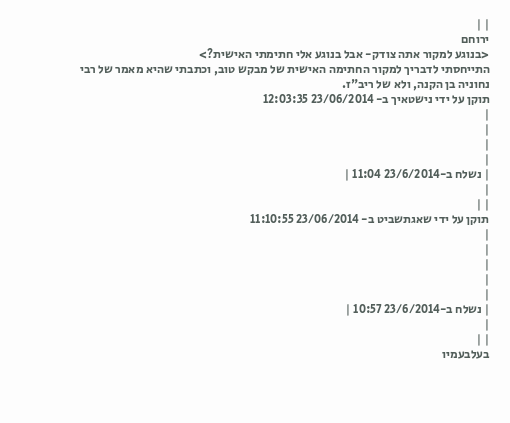| |
ירוחם
<בנוגע למקור אתה צודק- אבל בנוגע אלי חתימתי האישית?>
התייחסתי לדבריך למקור החתימה האישית של מבקש טוב, וכתבתי שהיא מאמר של רבי נחוניה בן הקנה, ולא של ריב"ז.
תוקן על ידי נישטאיך ב- 23/06/2014 12:03:35
|
|
|
|
| נשלח ב-23/6/2014 11:04 |
|
| |
תוקן על ידי שאגתשביט ב- 23/06/2014 11:10:55
|
|
|
|
|
| נשלח ב-23/6/2014 10:57 |
|
| |
בעלבעמיו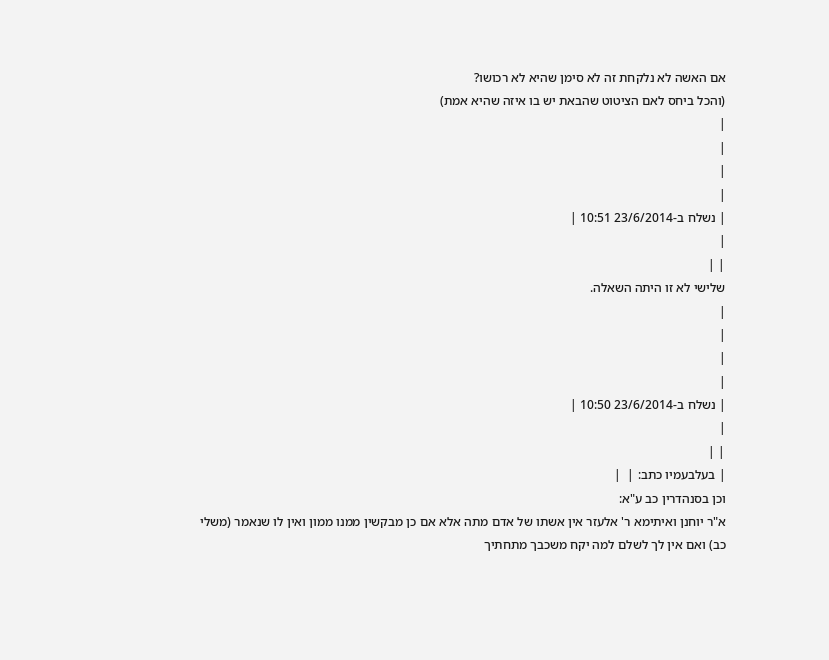אם האשה לא נלקחת זה לא סימן שהיא לא רכושו?
(והכל ביחס לאם הציטוט שהבאת יש בו איזה שהיא אמת)
|
|
|
|
| נשלח ב-23/6/2014 10:51 |
|
| |
שלישי לא זו היתה השאלה.
|
|
|
|
| נשלח ב-23/6/2014 10:50 |
|
| |
| בעלבעמיו כתב: |  |
וכן בסנהדרין כב ע"א:
א"ר יוחנן ואיתימא ר' אלעזר אין אשתו של אדם מתה אלא אם כן מבקשין ממנו ממון ואין לו שנאמר (משלי כב) ואם אין לך לשלם למה יקח משכבך מתחתיך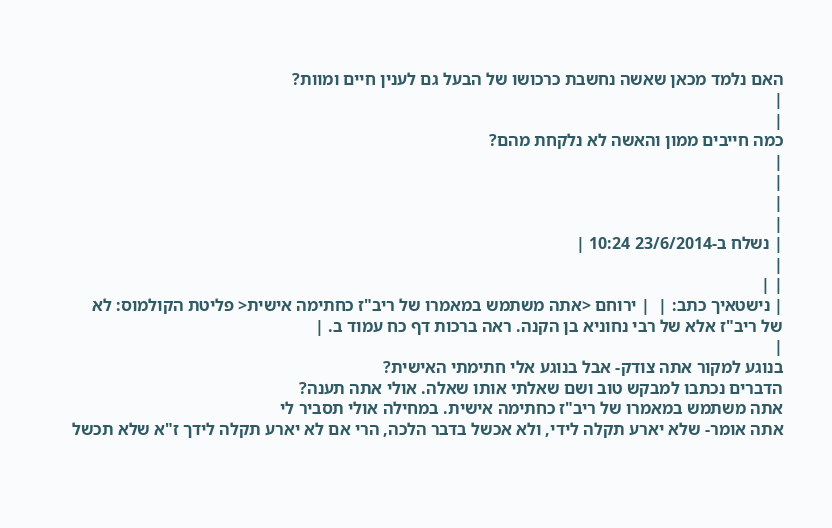האם נלמד מכאן שאשה נחשבת כרכושו של הבעל גם לענין חיים ומוות?
|
|
כמה חייבים ממון והאשה לא נלקחת מהם?
|
|
|
|
| נשלח ב-23/6/2014 10:24 |
|
| |
| נישטאיך כתב: |  | ירוחם <אתה משתמש במאמרו של ריב"ז כחתימה אישית< פליטת הקולמוס: לא של ריב"ז אלא של רבי נחוניא בן הקנה. ראה ברכות דף כח עמוד ב. |
|
בנוגע למקור אתה צודק- אבל בנוגע אלי חתימתי האישית?
הדברים נכתבו למבקש טוב ושם שאלתי אותו שאלה. אולי אתה תענה?
אתה משתמש במאמרו של ריב"ז כחתימה אישית. במחילה אולי תסביר לי
אתה אומר- שלא יארע תקלה לידי, ולא אכשל בדבר הלכה, הרי אם לא יארע תקלה לידך ז"א שלא תכשל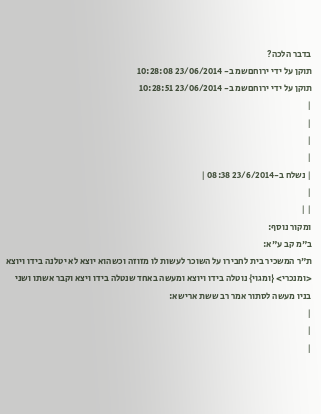בדבר הלכה?
תוקן על ידי ירוחםשמ ב- 23/06/2014 10:28:08
תוקן על ידי ירוחםשמ ב- 23/06/2014 10:28:51
|
|
|
|
| נשלח ב-23/6/2014 08:38 |
|
| |
ומקור נוסף:
ב"מ קב ע"א:
ת"ר המשכיר בית לחבירו על השוכר לעשות לו מזוזה וכשהוא יוצא לא יטלנה בידו ויוצא <ומנכרי> {ומגוי} נוטלה בידו ויוצא ומעשה באחד שנטלה בידו ויצא וקבר אשתו ושני בניו מעשה לסתור אמר רב ששת ארישא:
|
|
|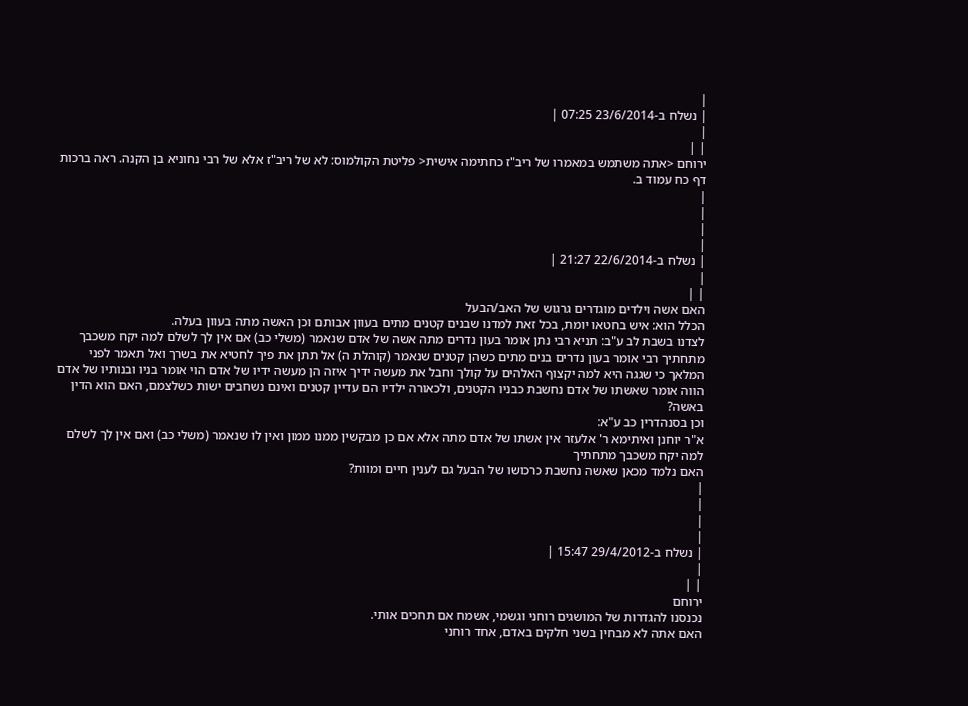|
| נשלח ב-23/6/2014 07:25 |
|
| |
ירוחם <אתה משתמש במאמרו של ריב"ז כחתימה אישית< פליטת הקולמוס: לא של ריב"ז אלא של רבי נחוניא בן הקנה. ראה ברכות דף כח עמוד ב.
|
|
|
|
| נשלח ב-22/6/2014 21:27 |
|
| |
האם אשה וילדים מוגדרים גרגוש של האב/הבעל
הכלל הוא: איש בחטאו יומת, בכל זאת למדנו שבנים קטנים מתים בעוון אבותם וכן האשה מתה בעוון בעלה.
לצדנו בשבת לב ע"ב: תניא רבי נתן אומר בעון נדרים מתה אשה של אדם שנאמר (משלי כב) אם אין לך לשלם למה יקח משכבך מתחתיך רבי אומר בעון נדרים בנים מתים כשהן קטנים שנאמר (קוהלת ה) אל תתן את פיך לחטיא את בשרך ואל תאמר לפני המלאך כי שגגה היא למה יקצוף האלהים על קולך וחבל את מעשה ידיך איזה הן מעשה ידיו של אדם הוי אומר בניו ובנותיו של אדם הווה אומר שאשתו של אדם נחשבת כבניו הקטנים, ולכאורה ילדיו הם עדיין קטנים ואינם נשחבים ישות כשלצמם, האם הוא הדין באשה?
וכן בסנהדרין כב ע"א:
א"ר יוחנן ואיתימא ר' אלעזר אין אשתו של אדם מתה אלא אם כן מבקשין ממנו ממון ואין לו שנאמר (משלי כב) ואם אין לך לשלם למה יקח משכבך מתחתיך
האם נלמד מכאן שאשה נחשבת כרכושו של הבעל גם לענין חיים ומוות?
|
|
|
|
| נשלח ב-29/4/2012 15:47 |
|
| |
ירוחם
נכנסנו להגדרות של המושגים רוחני וגשמי, אשמח אם תחכים אותי.
האם אתה לא מבחין בשני חלקים באדם, אחד רוחני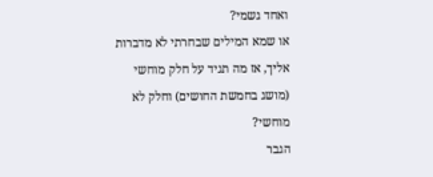ואחד גשמי?
או שמא המילים שבחרתי לא מדברות אליך, אז מה תגיד על חלק מוחשי (מושג בחמשת החושים) וחלק לא מוחשי?
הגבר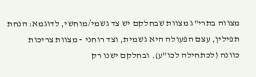מצווה בתרי"ג מצוות שבחלקם יש צד גשמי/מוחשי, לדוגמא: הנחת תפילין, עצם הפעולה היא גשמית, וצד רוחני - מצוות צריכות כוונה (לכתחילה לכו"ע). ובחלקם ישנו רק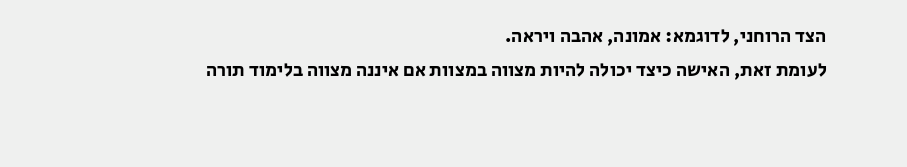הצד הרוחני, לדוגמא: אמונה, אהבה ויראה.
לעומת זאת, האישה כיצד יכולה להיות מצווה במצוות אם איננה מצווה בלימוד תורה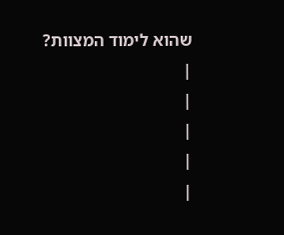שהוא לימוד המצוות?
|
|
|
|
|